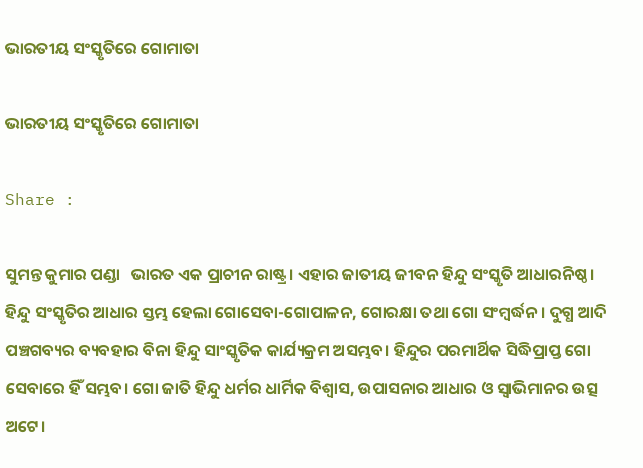ଭାରତୀୟ ସଂସ୍କୃତିରେ ଗୋମାତା

ଭାରତୀୟ ସଂସ୍କୃତିରେ ଗୋମାତା

Share :

ସୁମନ୍ତ କୁମାର ପଣ୍ଡା   ଭାରତ ଏକ ପ୍ରାଚୀନ ରାଷ୍ଟ୍ର। ଏହାର ଜାତୀୟ ଜୀବନ ହିନ୍ଦୁ ସଂସ୍କୃତି ଆଧାରନିଷ୍ଠ। ହିନ୍ଦୁ ସଂସ୍କୃତିର ଆଧାର ସ୍ତମ୍ଭ ହେଲା ଗୋସେବା-ଗୋପାଳନ, ଗୋରକ୍ଷା ତଥା ଗୋ ସଂମ୍ୱର୍ଦ୍ଧନ। ଦୁଗ୍ଧ ଆଦି ପଞ୍ଚଗବ୍ୟର ବ୍ୟବହାର ବିନା ହିନ୍ଦୁ ସାଂସ୍କୃତିକ କାର୍ଯ୍ୟକ୍ରମ ଅସମ୍ଭବ। ହିନ୍ଦୁର ପରମାର୍ଥିକ ସିଦ୍ଧିପ୍ରାପ୍ତ ଗୋ ସେବାରେ ହିଁ ସମ୍ଭବ। ଗୋ ଜାତି ହିନ୍ଦୁ ଧର୍ମର ଧାର୍ମିକ ବିଶ୍ୱାସ, ଉପାସନାର ଆଧାର ଓ ସ୍ୱାଭିମାନର ଉତ୍ସ ଅଟେ।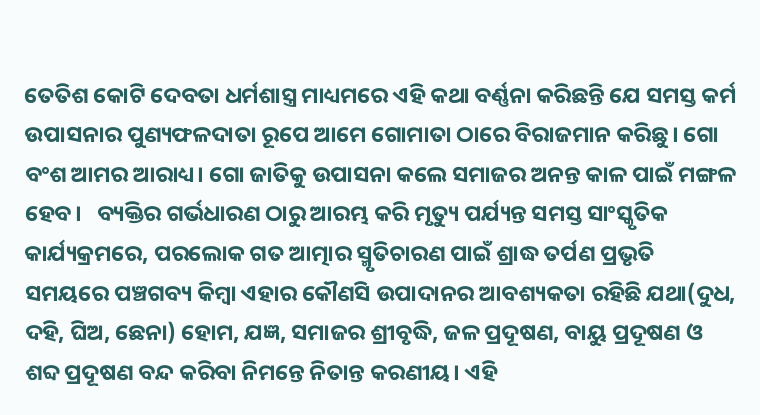ତେତିଶ କୋଟି ଦେବତା ଧର୍ମଶାସ୍ତ୍ର ମାଧ୍ୟମରେ ଏହି କଥା ବର୍ଣ୍ଣନା କରିଛନ୍ତି ଯେ ସମସ୍ତ କର୍ମ ଉପାସନାର ପୁଣ୍ୟଫଳଦାତା ରୂପେ ଆମେ ଗୋମାତା ଠାରେ ବିରାଜମାନ କରିଛୁ। ଗୋ ବଂଶ ଆମର ଆରାଧ୍ୟ। ଗୋ ଜାତିକୁ ଉପାସନା କଲେ ସମାଜର ଅନନ୍ତ କାଳ ପାଇଁ ମଙ୍ଗଳ ହେବ।   ବ୍ୟକ୍ତିର ଗର୍ଭଧାରଣ ଠାରୁ ଆରମ୍ଭ କରି ମୃତ୍ୟୁ ପର୍ଯ୍ୟନ୍ତ ସମସ୍ତ ସାଂସ୍କୃତିକ କାର୍ଯ୍ୟକ୍ରମରେ, ପରଲୋକ ଗତ ଆତ୍ମାର ସ୍ମୃତିଚାରଣ ପାଇଁ ଶ୍ରାଦ୍ଧ ତର୍ପଣ ପ୍ରଭୃତି ସମୟରେ ପଞ୍ଚଗବ୍ୟ କିମ୍ୱା ଏହାର କୌଣସି ଉପାଦାନର ଆବଶ୍ୟକତା ରହିଛି ଯଥା(ଦୁଧ, ଦହି, ଘିଅ, ଛେନା) ହୋମ, ଯଜ୍ଞ, ସମାଜର ଶ୍ରୀବୃଦ୍ଧି, ଜଳ ପ୍ରଦୂଷଣ, ବାୟୁ ପ୍ରଦୂଷଣ ଓ ଶବ୍ଦ ପ୍ରଦୂଷଣ ବନ୍ଦ କରିବା ନିମନ୍ତେ ନିତାନ୍ତ କରଣୀୟ। ଏହି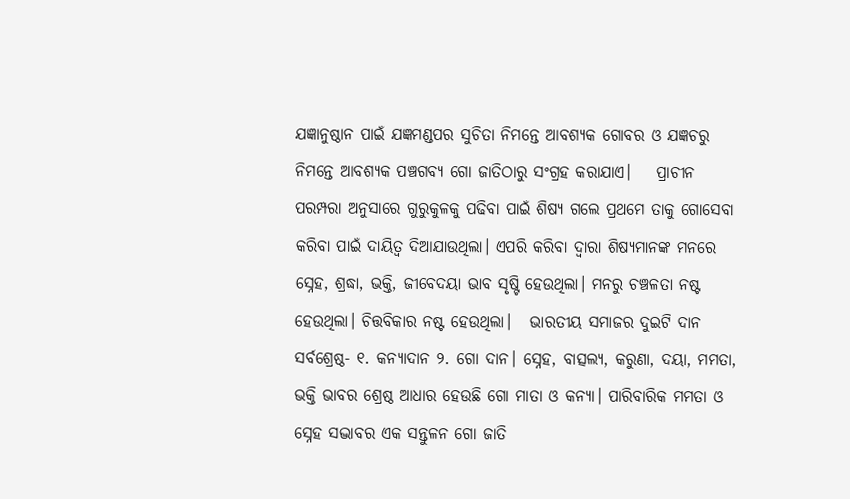ଯଜ୍ଞାନୁଷ୍ଠାନ ପାଇଁ ଯଜ୍ଞମଣ୍ଡପର ସୁଚିତା ନିମନ୍ତେ ଆବଶ୍ୟକ ଗୋବର ଓ ଯଜ୍ଞଚରୁ ନିମନ୍ତେ ଆବଶ୍ୟକ ପଞ୍ଚଗବ୍ୟ ଗୋ ଜାତିଠାରୁ ସଂଗ୍ରହ କରାଯାଏ।    ପ୍ରାଚୀନ ପରମ୍ପରା ଅନୁସାରେ ଗୁରୁକୁଳକୁ ପଢିବା ପାଇଁ ଶିଷ୍ୟ ଗଲେ ପ୍ରଥମେ ତାକୁ ଗୋସେବା କରିବା ପାଇଁ ଦାୟିତ୍ୱ ଦିଆଯାଉଥିଲା। ଏପରି କରିବା ଦ୍ୱାରା ଶିଷ୍ୟମାନଙ୍କ ମନରେ ସ୍ନେହ, ଶ୍ରଦ୍ଧା, ଭକ୍ତି, ଜୀବେଦୟା ଭାବ ସୃଷ୍ଟି ହେଉଥିଲା। ମନରୁ ଚଞ୍ଚଳତା ନଷ୍ଟ ହେଉଥିଲା। ଚିତ୍ତବିକାର ନଷ୍ଟ ହେଉଥିଲା।   ଭାରତୀୟ ସମାଜର ଦୁଇଟି ଦାନ ସର୍ବଶ୍ରେଷ୍ଠ- ୧. କନ୍ୟାଦାନ ୨. ଗୋ ଦାନ। ସ୍ନେହ, ବାତ୍ସଲ୍ୟ, କରୁଣା, ଦୟା, ମମତା, ଭକ୍ତି ଭାବର ଶ୍ରେଷ୍ଠ ଆଧାର ହେଉଛି ଗୋ ମାତା ଓ କନ୍ୟା। ପାରିବାରିକ ମମତା ଓ ସ୍ନେହ ସଦ୍ଭାବର ଏକ ସନ୍ତୁଳନ ଗୋ ଜାତି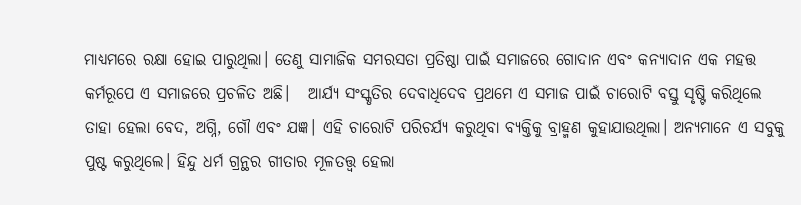ମାଧ୍ୟମରେ ରକ୍ଷା ହୋଇ ପାରୁଥିଲା। ତେଣୁ ସାମାଜିକ ସମରସତା ପ୍ରତିଷ୍ଠା ପାଇଁ ସମାଜରେ ଗୋଦାନ ଏବଂ କନ୍ୟାଦାନ ଏକ ମହତ୍ତ କର୍ମରୂପେ ଏ ସମାଜରେ ପ୍ରଚଳିତ ଅଛି।   ଆର୍ଯ୍ୟ ସଂସ୍କୃତିର ଦେବାଧିଦେବ ପ୍ରଥମେ ଏ ସମାଜ ପାଇଁ ଚାରୋଟି ବସ୍ତୁ ସୃଷ୍ଟି କରିଥିଲେ ତାହା ହେଲା ବେଦ, ଅଗ୍ନି, ଗୌ ଏବଂ ଯଜ୍ଞ। ଏହି ଚାରୋଟି ପରିଚର୍ଯ୍ୟ କରୁଥିବା ବ୍ୟକ୍ତିକୁ ବ୍ରାହ୍ମଣ କୁହାଯାଉଥିଲା। ଅନ୍ୟମାନେ ଏ ସବୁକୁ ପୁଷ୍ଟ କରୁଥିଲେ। ହିନ୍ଦୁ ଧର୍ମ ଗ୍ରନ୍ଥର ଗୀତାର ମୂଳତତ୍ତ୍ୱ ହେଲା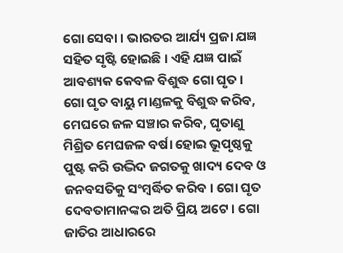ଗୋ ସେବା। ଭାରତର ଆର୍ଯ୍ୟ ପ୍ରଜା ଯଜ୍ଞ ସହିତ ସୃଷ୍ଟି ହୋଇଛି। ଏହି ଯଜ୍ଞ ପାଇଁ ଆବଶ୍ୟକ କେବଳ ବିଶୁଦ୍ଧ ଗୋ ଘୃତ। ଗୋ ଘୃତ ବାୟୁ ମାଣ୍ଡଳକୁ ବିଶୁଦ୍ଧ କରିବ, ମେଘରେ ଜଳ ସଞ୍ଚାର କରିବ, ଘୃତାଣୁ ମିଶ୍ରିତ ମେଘଜଳ ବର୍ଷା ହୋଇ ଭୂପୃଷ୍ଠକୁ ପୁଷ୍ଟ କରି ଉଦ୍ଭିଦ ଜଗତକୁ ଖାଦ୍ୟ ଦେବ ଓ ଜନବସତିକୁ ସଂମ୍ୱର୍ଦ୍ଧିତ କରିବ। ଗୋ ଘୃତ ଦେବତାମାନଙ୍କର ଅତି ପ୍ରିୟ ଅଟେ। ଗୋ ଜାତିର ଆଧାରରେ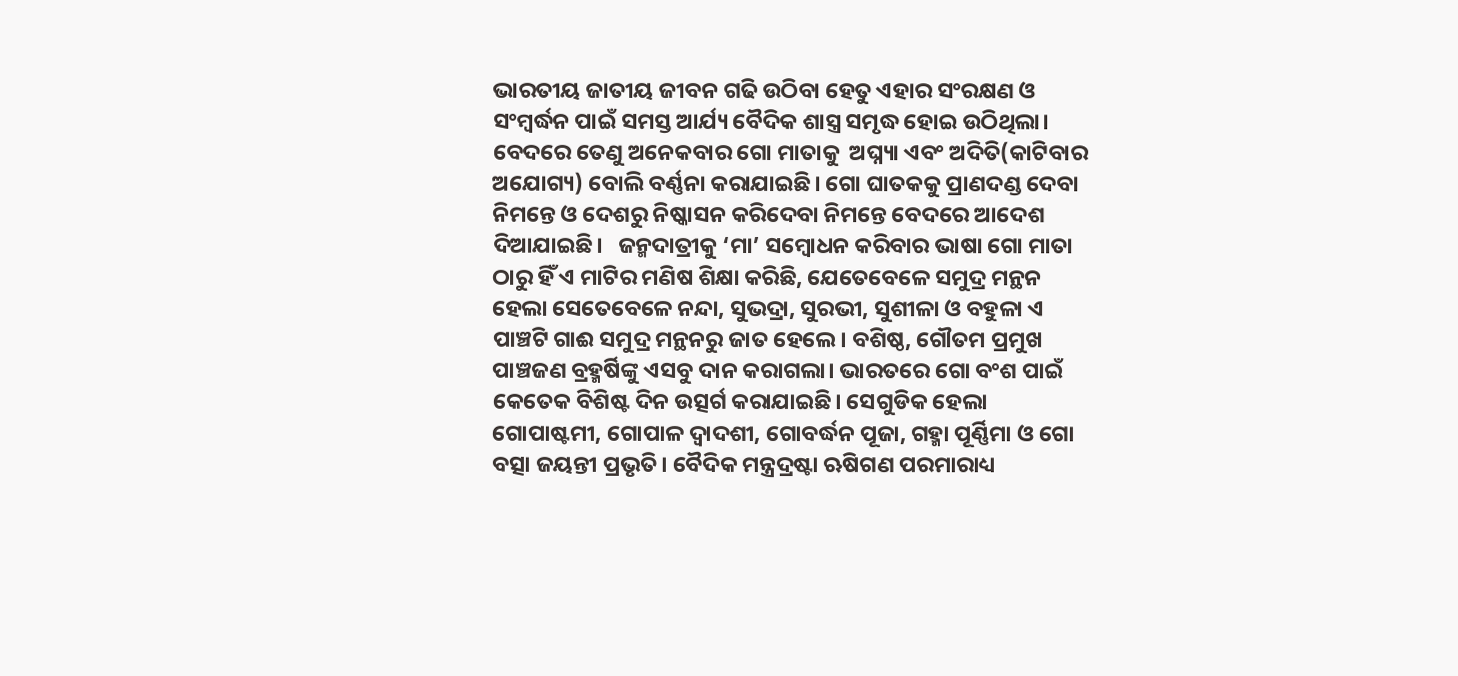ଭାରତୀୟ ଜାତୀୟ ଜୀବନ ଗଢି ଉଠିବା ହେତୁ ଏହାର ସଂରକ୍ଷଣ ଓ ସଂମ୍ୱର୍ଦ୍ଧନ ପାଇଁ ସମସ୍ତ ଆର୍ଯ୍ୟ ବୈଦିକ ଶାସ୍ତ୍ର ସମୃଦ୍ଧ ହୋଇ ଉଠିଥିଲା। ବେଦରେ ତେଣୁ ଅନେକବାର ଗୋ ମାତାକୁ  ଅଘ୍ନ୍ୟା ଏବଂ ଅଦିତି(କାଟିବାର ଅଯୋଗ୍ୟ) ବୋଲି ବର୍ଣ୍ଣନା କରାଯାଇଛି। ଗୋ ଘାତକକୁ ପ୍ରାଣଦଣ୍ଡ ଦେବା ନିମନ୍ତେ ଓ ଦେଶରୁ ନିଷ୍କାସନ କରିଦେବା ନିମନ୍ତେ ବେଦରେ ଆଦେଶ ଦିଆଯାଇଛି।   ଜନ୍ମଦାତ୍ରୀକୁ ‘ମା’ ସମ୍ୱୋଧନ କରିବାର ଭାଷା ଗୋ ମାତା ଠାରୁ ହିଁ ଏ ମାଟିର ମଣିଷ ଶିକ୍ଷା କରିଛି, ଯେତେବେଳେ ସମୁଦ୍ର ମନ୍ଥନ ହେଲା ସେତେବେଳେ ନନ୍ଦା, ସୁଭଦ୍ରା, ସୁରଭୀ, ସୁଶୀଳା ଓ ବହୁଳା ଏ ପାଞ୍ଚଟି ଗାଈ ସମୁଦ୍ର ମନ୍ଥନରୁ ଜାତ ହେଲେ। ବଶିଷ୍ଠ, ଗୌତମ ପ୍ରମୁଖ ପାଞ୍ଚଜଣ ବ୍ରହ୍ମର୍ଷିଙ୍କୁ ଏସବୁ ଦାନ କରାଗଲା। ଭାରତରେ ଗୋ ବଂଶ ପାଇଁ କେତେକ ବିଶିଷ୍ଟ ଦିନ ଉତ୍ସର୍ଗ କରାଯାଇଛି। ସେଗୁଡିକ ହେଲା ଗୋପାଷ୍ଟମୀ, ଗୋପାଳ ଦ୍ୱାଦଶୀ, ଗୋବର୍ଦ୍ଧନ ପୂଜା, ଗହ୍ମା ପୂର୍ଣ୍ଣିମା ଓ ଗୋ ବତ୍ସା ଜୟନ୍ତୀ ପ୍ରଭୃତି। ବୈଦିକ ମନ୍ତ୍ରଦ୍ରଷ୍ଟା ଋଷିଗଣ ପରମାରାଧ୍ୟ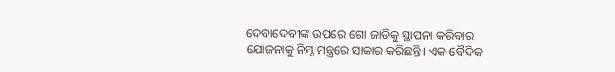ଦେବାଦେବୀଙ୍କ ଉପରେ ଗୋ ଜାତିକୁ ସ୍ଥାପନା କରିବାର ଯୋଜନାକୁ ନିମ୍ନ ମନ୍ତ୍ରରେ ସାକାର କରିଛନ୍ତି। ଏକ ବୈଦିକ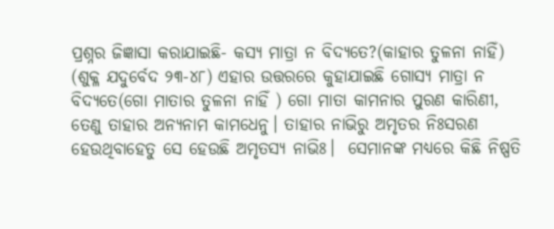ପ୍ରଶ୍ନର ଜିଜ୍ଞାସା କରାଯାଇଛି- କସ୍ୟ ମାତ୍ରା ନ ବିଦ୍ୟତେ?(କାହାର ତୁଳନା ନାହିଁ)  (ଶୁକ୍ଳ ଯଦୁର୍ବେଦ ୨୩-୪୮) ଏହାର ଉତ୍ତରରେ କୁହାଯାଇଛି ଗୋସ୍ୟ ମାତ୍ରା ନ ବିଦ୍ୟତେ(ଗୋ ମାତାର ତୁଳନା ନାହିଁ ) ଗୋ ମାତା କାମନାର ପୁରଣ କାରିଣୀ, ତେଣୁ ତାହାର ଅନ୍ୟନାମ କାମଧେନୁ। ତାହାର ନାଭିରୁ ଅମୃତର ନିଃସରଣ ହେଉଥିବାହେତୁ ସେ ହେଉଛି ଅମୃତସ୍ୟ ନାଭିଃ।  ସେମାନଙ୍କ ମଧ୍ୟରେ କିଛି ନିଷ୍ପତି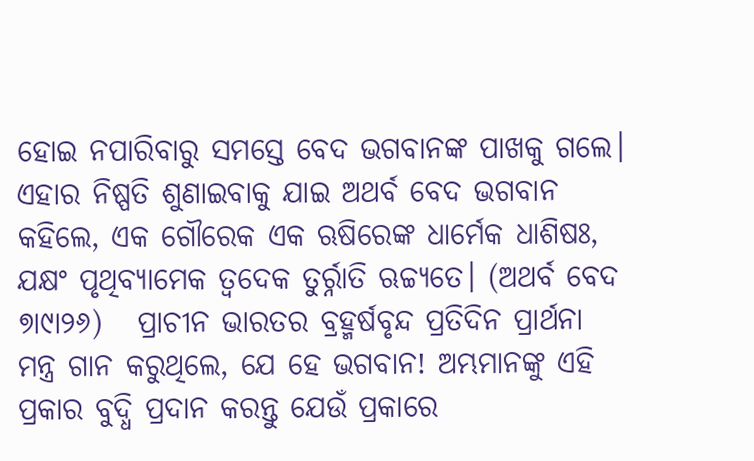ହୋଇ ନପାରିବାରୁ ସମସ୍ତେ ବେଦ ଭଗବାନଙ୍କ ପାଖକୁ ଗଲେ। ଏହାର ନିଷ୍ପତି ଶୁଣାଇବାକୁ ଯାଇ ଅଥର୍ବ ବେଦ ଭଗବାନ କହିଲେ, ଏକ ଗୌରେକ ଏକ ଋଷିରେଙ୍କ ଧାର୍ମେକ ଧାଶିଷଃ, ଯକ୍ଷଂ ପୃଥିବ୍ୟାମେକ ତ୍ୱଦେକ ତୁର୍ର୍ନାତି ଋଚ୍ଚ୍ୟତେ। (ଅଥର୍ବ ବେଦ ୭ା୯ା୨୬)   ପ୍ରାଚୀନ ଭାରତର ବ୍ରହ୍ମର୍ଷବୃନ୍ଦ ପ୍ରତିଦିନ ପ୍ରାର୍ଥନା ମନ୍ତ୍ର ଗାନ କରୁଥିଲେ, ଯେ ହେ ଭଗବାନ! ଅମ୍ଭମାନଙ୍କୁ ଏହି ପ୍ରକାର ବୁଦ୍ଧି ପ୍ରଦାନ କରନ୍ତୁ ଯେଉଁ ପ୍ରକାରେ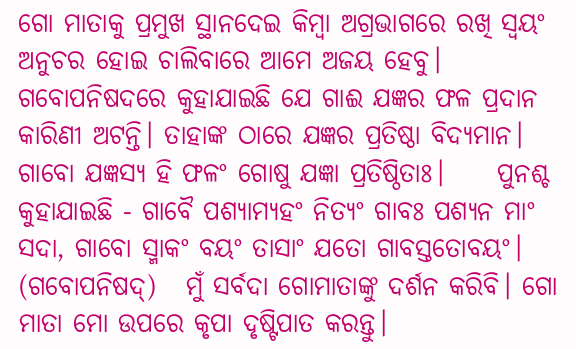ଗୋ ମାତାକୁ ପ୍ରମୁଖ ସ୍ଥାନଦେଇ କିମ୍ୱା ଅଗ୍ରଭାଗରେ ରଖି ସ୍ୱୟଂ ଅନୁଚର ହୋଇ ଚାଲିବାରେ ଆମେ ଅଜୟ ହେବୁ।   ଗବୋପନିଷଦରେ କୁହାଯାଇଛି ଯେ ଗାଈ ଯଜ୍ଞର ଫଳ ପ୍ରଦାନ କାରିଣୀ ଅଟନ୍ତି। ତାହାଙ୍କ ଠାରେ ଯଜ୍ଞର ପ୍ରତିଷ୍ଠା ବିଦ୍ୟମାନ।  ଗାବୋ ଯଜ୍ଞସ୍ୟ ହି ଫଳଂ ଗୋଷୁ ଯଜ୍ଞା ପ୍ରତିଷ୍ଠିତାଃ।     ପୁନଶ୍ଚ କୁହାଯାଇଛି - ଗାବୈ ପଶ୍ୟାମ୍ୟହଂ ନିତ୍ୟଂ ଗାବଃ ପଶ୍ୟନ ମାଂ ସଦା, ଗାବୋ ସ୍ମାକଂ ବୟଂ ତାସାଂ ଯତୋ ଗାବସ୍ତତୋବୟଂ।  (ଗବୋପନିଷଦ‌୍‍)   ମୁଁ ସର୍ବଦା ଗୋମାତାଙ୍କୁ ଦର୍ଶନ କରିବି। ଗୋ ମାତା ମୋ ଉପରେ କୃପା ଦୃଷ୍ଟିପାତ କରନ୍ତୁ।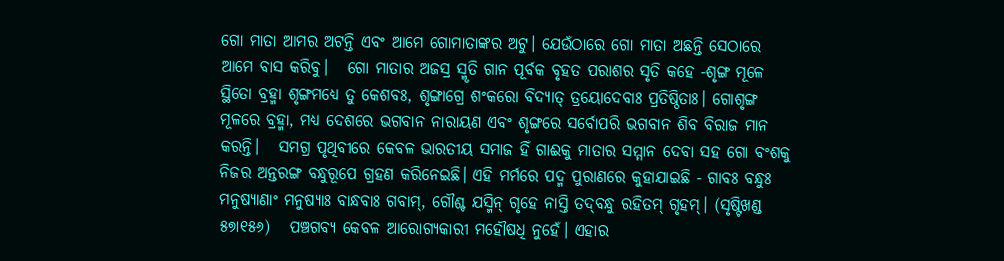ଗୋ ମାତା ଆମର ଅଟନ୍ତି ଏବଂ ଆମେ ଗୋମାତାଙ୍କର ଅଟୁ। ଯେଉଁଠାରେ ଗୋ ମାତା ଅଛନ୍ତି ସେଠାରେ ଆମେ ବାସ କରିବୁ।   ଗୋ ମାତାର ଅଜସ୍ର ସ୍ମୃତି ଗାନ ପୂର୍ବକ ବୃହତ ପରାଶର ସୃତି କହେ -ଶୃଙ୍ଗ ମୂଳେ ସ୍ଥିତୋ ବ୍ରହ୍ମା ଶୃଙ୍ଗମଧ୍ୟେ ତୁ କେଶବଃ, ଶୃଙ୍ଗାଗ୍ରେ ଶଂକରୋ ବିଦ୍ୟାତ‌୍‍ ତ୍ରୟୋଦେବାଃ ପ୍ରତିଷ୍ଠିତାଃ। ଗୋଶୃଙ୍ଗ ମୂଳରେ ବ୍ରହ୍ମା, ମଧ୍ୟ ଦେଶରେ ଭଗବାନ ନାରାୟଣ ଏବଂ ଶୃଙ୍ଗରେ ସର୍ବୋପରି ଭଗବାନ ଶିବ ବିରାଜ ମାନ କରନ୍ତି।   ସମଗ୍ର ପୃଥିବୀରେ କେବଳ ଭାରତୀୟ ସମାଜ ହିଁ ଗାଈକୁ ମାତାର ସମ୍ମାନ ଦେବା ସହ ଗୋ ବଂଶକୁ ନିଜର ଅନ୍ତରଙ୍ଗ ବନ୍ଧୁରୂପେ ଗ୍ରହଣ କରିନେଇଛି। ଏହି ମର୍ମରେ ପଦ୍ମ ପୁରାଣରେ କୁହାଯାଇଛି - ଗାବଃ ବନ୍ଧୁଃ ମନୁଷ୍ୟାଣାଂ ମନୁଷ୍ୟାଃ ବାନ୍ଧବାଃ ଗବାମ‌୍‍, ଗୌଶ୍ଚ ଯସ୍ମିନ‌୍‍ ଗୃହେ ନାସ୍ତି ତଦ‌୍‍ବନ୍ଧୁ ରହିତମ‌୍‍ ଗୃହମ‌୍‍। (ସୃଷ୍ଟିଖଣ୍ଡ ୫୭ା୧୫୬)   ପଞ୍ଚଗବ୍ୟ କେବଳ ଆରୋଗ୍ୟକାରୀ ମହୌଷଧି ନୁହେଁ। ଏହାର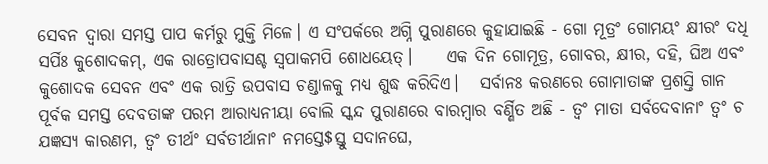ସେବନ ଦ୍ୱାରା ସମସ୍ତ ପାପ କର୍ମରୁ ମୁକ୍ତି ମିଳେ। ଏ ସଂପର୍କରେ ଅଗ୍ନି ପୁରାଣରେ କୁହାଯାଇଛି - ଗୋ ମୂତ୍ରଂ ଗୋମୟଂ କ୍ଷୀରଂ ଦଧି ସର୍ପିଃ କୁଶୋଦକମ‌୍‍, ଏକ ରାତ୍ରୋପବାସଶ୍ଚ ସ୍ୱପାକମପି ଶୋଧୟେତ‌୍‍।     ଏକ ଦିନ ଗୋମୂତ୍ର, ଗୋବର, କ୍ଷୀର, ଦହି, ଘିଅ ଏବଂ କୁଶୋଦକ ସେବନ ଏବଂ ଏକ ରାତ୍ରି ଉପବାସ ଚଣ୍ଡାଳକୁ ମଧ୍ୟ ଶୁଦ୍ଧ କରିଦିଏ।   ସର୍ବାନଃ କରଣରେ ଗୋମାତାଙ୍କ ପ୍ରଶସ୍ତି ଗାନ ପୂର୍ବକ ସମସ୍ତ ଦେବତାଙ୍କ ପରମ ଆରାଧ୍ୟନୀୟା ବୋଲି ସ୍କନ୍ଦ ପୁରାଣରେ ବାରମ୍ୱାର ବର୍ଣ୍ଣିତ ଅଛି - ତ୍ୱଂ ମାତା ସର୍ବଦେବାନାଂ ତ୍ୱଂ ଚ ଯଜ୍ଞସ୍ୟ କାରଣମ, ତ୍ୱଂ ତୀର୍ଥଂ ସର୍ବତୀର୍ଥାନାଂ ନମସ୍ତେ$ସ୍ତୁ ସଦାନଘେ,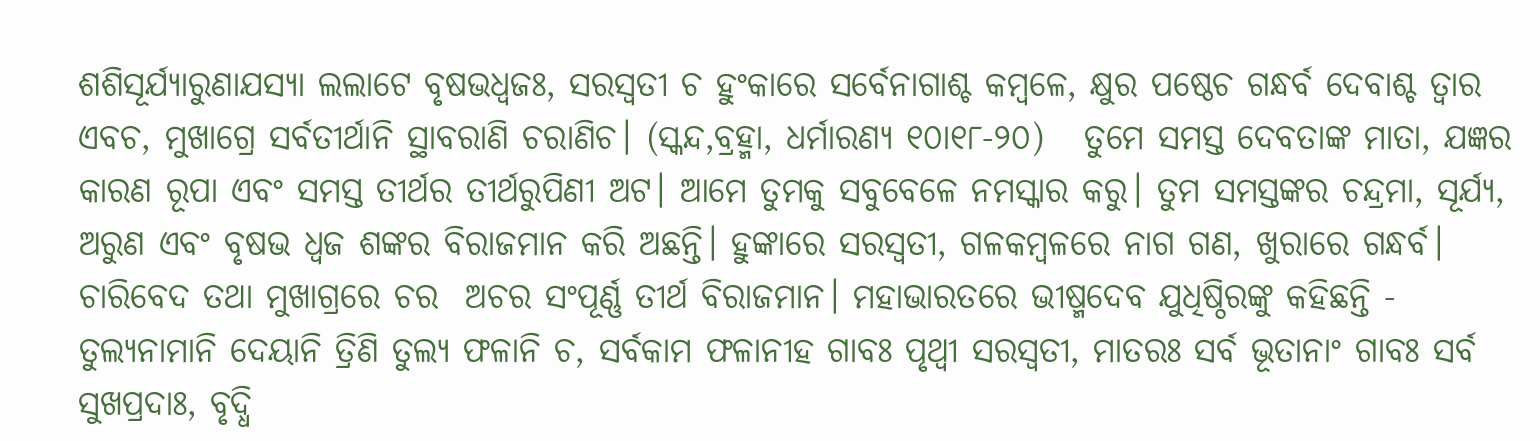ଶଶିସୂର୍ଯ୍ୟାରୁଣାଯସ୍ୟା ଲଲାଟେ ବୃଷଭଧ୍ୱଜଃ, ସରସ୍ୱତୀ ଚ ହୁଂକାରେ ସର୍ବେନାଗାଶ୍ଚ କମ୍ୱଳେ, କ୍ଷୁର ପଷ୍ଠେଚ ଗନ୍ଧର୍ବ ଦେବାଶ୍ଚ ତ୍ୱାର ଏବଚ, ମୁଖାଗ୍ରେ ସର୍ବତୀର୍ଥାନି ସ୍ଥାବରାଣି ଚରାଣିଚ। (ସ୍କନ୍ଦ,ବ୍ରହ୍ମା, ଧର୍ମାରଣ୍ୟ ୧୦ା୧୮-୨୦)   ତୁମେ ସମସ୍ତ ଦେବତାଙ୍କ ମାତା, ଯଜ୍ଞର କାରଣ ରୂପା ଏବଂ ସମସ୍ତ ତୀର୍ଥର ତୀର୍ଥରୁପିଣୀ ଅଟ। ଆମେ ତୁମକୁ ସବୁବେଳେ ନମସ୍କାର କରୁ। ତୁମ ସମସ୍ତଙ୍କର ଚନ୍ଦ୍ରମା, ସୂର୍ଯ୍ୟ, ଅରୁଣ ଏବଂ ବୃଷଭ ଧ୍ୱଜ ଶଙ୍କର ବିରାଜମାନ କରି ଅଛନ୍ତି। ହୁଙ୍କାରେ ସରସ୍ୱତୀ, ଗଳକମ୍ୱଳରେ ନାଗ ଗଣ, ଖୁରାରେ ଗନ୍ଧର୍ବ। ଚାରିବେଦ ତଥା ମୁଖାଗ୍ରରେ ଚର  ଅଚର ସଂପୂର୍ଣ୍ଣ ତୀର୍ଥ ବିରାଜମାନ। ମହାଭାରତରେ ଭୀଷ୍ମଦେବ ଯୁଧିଷ୍ଠିରଙ୍କୁ କହିଛନ୍ତି - ତୁଲ୍ୟନାମାନି ଦେୟାନି ତ୍ରିଣି ତୁଲ୍ୟ ଫଳାନି ଚ, ସର୍ବକାମ ଫଳାନୀହ ଗାବଃ ପୃଥ୍ୱୀ ସରସ୍ୱତୀ, ମାତରଃ ସର୍ବ ଭୂତାନାଂ ଗାବଃ ସର୍ବ ସୁଖପ୍ରଦାଃ, ବୃଦ୍ଧି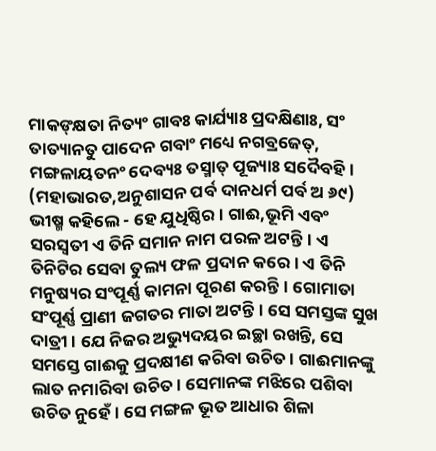ମାକଙ‌୍‍କ୍ଷତା ନିତ୍ୟଂ ଗାବଃ କାର୍ଯ୍ୟାଃ ପ୍ରଦକ୍ଷିଣାଃ, ସଂ ତାତ୍ୟାନତୁ ପାଦେନ ଗବାଂ ମଧ୍ୟେ ନଗବ୍ରଜେତ‌୍‍, ମଙ୍ଗଳାୟତନଂ ଦେବ୍ୟଃ ତସ୍ମାତ‌୍‍ ପୂଜ୍ୟାଃ ସଦୈବହି। (ମହାଭାରତ,ଅନୁଶାସନ ପର୍ବ ଦାନଧର୍ମ ପର୍ବ ଅ ୬୯)   ଭୀଷ୍ମ କହିଲେ - ହେ ଯୁଧିଷ୍ଠିର। ଗାଈ,ଭୂମି ଏବଂ ସରସ୍ୱତୀ ଏ ତିନି ସମାନ ନାମ ପରଳ ଅଟନ୍ତି। ଏ ତିନିଟିର ସେବା ତୁଲ୍ୟ ଫଳ ପ୍ରଦାନ କରେ। ଏ ତିନି ମନୁଷ୍ୟର ସଂପୂର୍ଣ୍ଣ କାମନା ପୂରଣ କରନ୍ତି। ଗୋମାତା ସଂପୂର୍ଣ୍ଣ ପ୍ରାଣୀ ଜଗତର ମାତା ଅଟନ୍ତି। ସେ ସମସ୍ତଙ୍କ ସୁଖ ଦାତ୍ରୀ। ଯେ ନିଜର ଅଭ୍ୟୁଦୟର ଇଚ୍ଛା ରଖନ୍ତି, ସେ ସମସ୍ତେ ଗାଈକୁ ପ୍ରଦକ୍ଷୀଣ କରିବା ଉଚିତ। ଗାଈମାନଙ୍କୁ ଲାତ ନମାରିବା ଉଚିତ। ସେମାନଙ୍କ ମଝିରେ ପଶିବା ଉଚିତ ନୁହେଁ। ସେ ମଙ୍ଗଳ ଭୂତ ଆଧାର ଶିଳା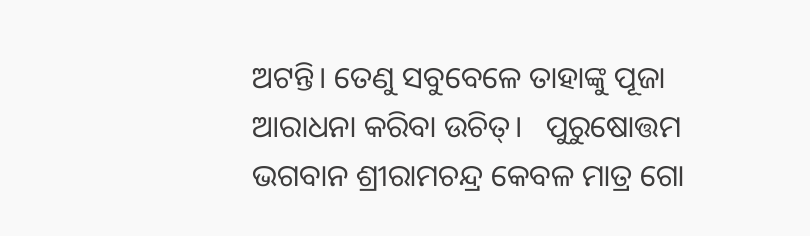ଅଟନ୍ତି। ତେଣୁ ସବୁବେଳେ ତାହାଙ୍କୁ ପୂଜା ଆରାଧନା କରିବା ଉଚିତ‌୍‍।   ପୁରୁଷୋତ୍ତମ ଭଗବାନ ଶ୍ରୀରାମଚନ୍ଦ୍ର କେବଳ ମାତ୍ର ଗୋ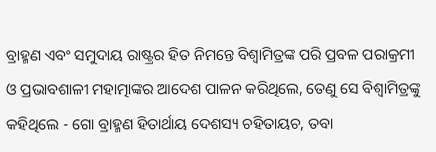ବ୍ରାହ୍ମଣ ଏବଂ ସମୁଦାୟ ରାଷ୍ଟ୍ରର ହିତ ନିମନ୍ତେ ବିଶ୍ୱାମିତ୍ରଙ୍କ ପରି ପ୍ରବଳ ପରାକ୍ରମୀ ଓ ପ୍ରଭାବଶାଳୀ ମହାତ୍ମାଙ୍କର ଆଦେଶ ପାଳନ କରିଥିଲେ, ତେଣୁ ସେ ବିଶ୍ୱାମିତ୍ରଙ୍କୁ କହିଥିଲେ - ଗୋ ବ୍ରାହ୍ମଣ ହିତାର୍ଥାୟ ଦେଶସ୍ୟ ଚହିତାୟଚ, ତବା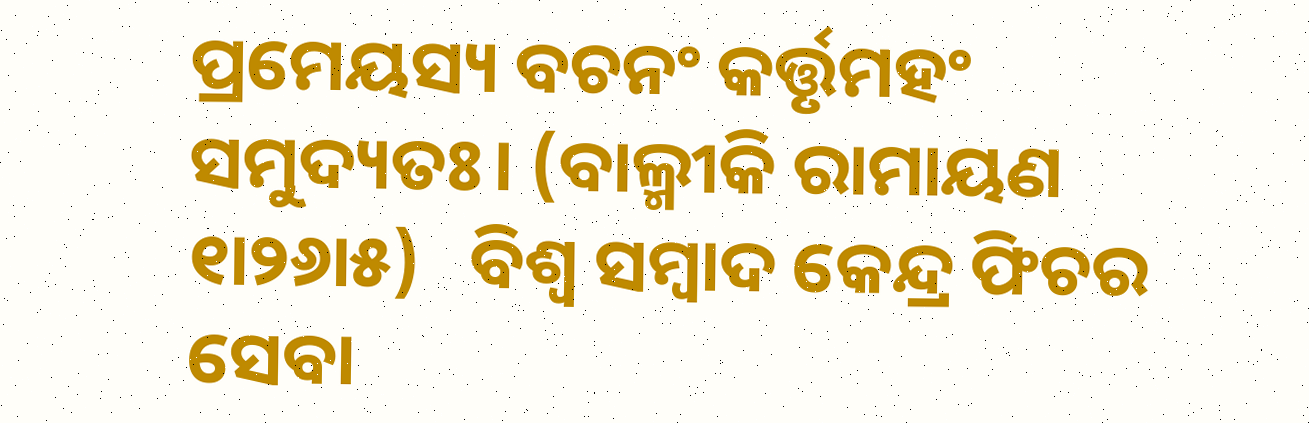ପ୍ରମେୟସ୍ୟ ବଚନଂ କର୍ତ୍ତୃମହଂ ସମୁଦ୍ୟତଃ। (ବାଲ୍ମୀକି ରାମାୟଣ ୧ା୨୬ା୫)   ବିଶ୍ୱ ସମ୍ୱାଦ କେନ୍ଦ୍ର ଫିଚର ସେବା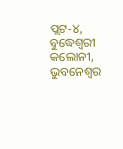ପ୍ଲଟ-୪, ବୁଦ୍ଧେଶ୍ୱରୀ କଲୋନୀ, ଭୁବନେଶ୍ୱର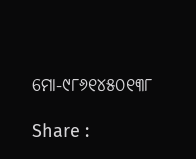ମୋ-୯୮୬୧୪୫୦୧୩୮

Share :